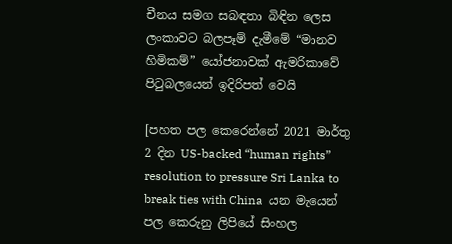චීනය සමග සබඳතා බිඳින ලෙස ලංකාවට බලපෑම් දැමීමේ “මානව හිමිකම්” යෝජනාවක් ඇමරිකාවේ පිටුබලයෙන් ඉදිරිපත් වෙයි

[පහත පල කෙරෙන්නේ 2021 මාර්තු  2 දින US-backed “human rights” resolution to pressure Sri Lanka to break ties with China  යන මැයෙන් පල කෙරුනු ලිපියේ සිංහල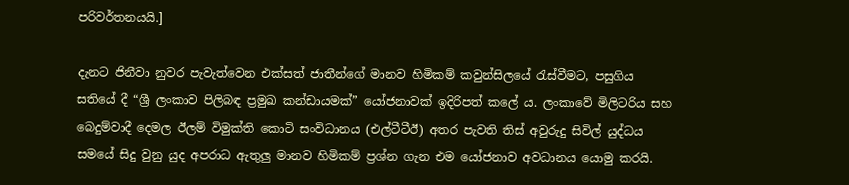පරිවර්තනයයි.]

දැනට ජිනීවා නුවර පැවැත්වෙන එක්සත් ජාතීන්ගේ මානව හිමිකම් කවුන්සිලයේ රැස්වීමට, පසුගිය සතියේ දී “ශ්‍රී ලංකාව පිලිබඳ ප්‍රමුඛ කන්ඩායමක්” යෝජනාවක් ඉදිරිපත් කලේ ය. ලංකාවේ මිලිටරිය සහ බෙදුම්වාදී දෙමල ඊලම් විමුක්ති කොටි සංවිධානය (එල්ටීටීඊ) අතර පැවති තිස් අවුරුදු සිවිල් යුද්ධය සමයේ සිදු වුනු යුද අපරාධ ඇතුලු මානව හිමිකම් ප්‍රශ්න ගැන එම යෝජනාව අවධානය යොමු කරයි.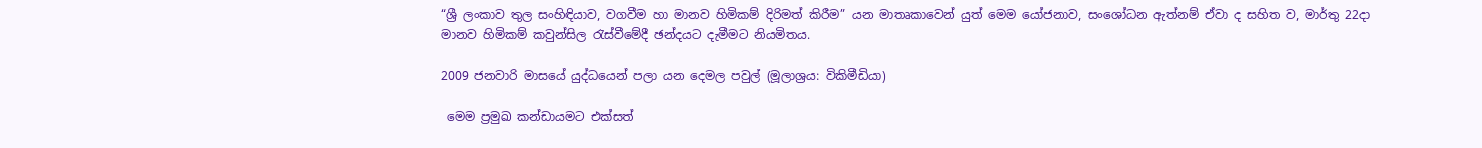“ශ්‍රී ලංකාව තුල සංහිඳියාව, වගවීම හා මානව හිමිකම් දිරිමත් කිරීම” යන මාතෘකාවෙන් යුත් මෙම යෝජනාව, සංශෝධන ඇත්නම් ඒවා ද සහිත ව, මාර්තු 22දා මානව හිමිකම් කවුන්සිල රැස්වීමේදී ඡන්දයට දැමීමට නියමිතය.

2009 ජනවාරි මාසයේ යුද්ධයෙන් පලා යන දෙමල පවුල් (මූලාශ්‍රය: විකිමීඩියා)

 මෙම ප්‍රමුඛ කන්ඩායමට එක්සත්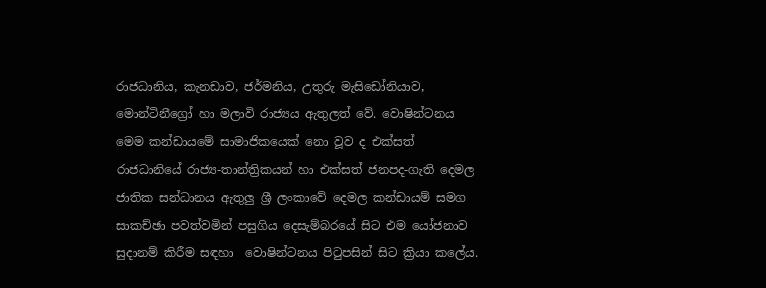රාජධානිය, කැනඩාව, ජර්මනිය, උතුරු මැසිඩෝනියාව, මොන්ටිනීග්‍රෝ හා මලාවි රාජ්‍යය ඇතුලත් වේ. වොෂින්ටනය මෙම කන්ඩායමේ සාමාජිකයෙක් නො වූව ද එක්සත් රාජධානියේ රාජ්‍ය-තාන්ත්‍රිකයන් හා එක්සත් ජනපද-ගැති දෙමල ජාතික සන්ධානය ඇතුලු ශ්‍රී ලංකාවේ දෙමල කන්ඩායම් සමග සාකච්ඡා පවත්වමින් පසුගිය දෙසැම්බරයේ සිට එම යෝජනාව සුදානම් කිරීම සඳහා  වොෂින්ටනය පිටුපසින් සිට ක්‍රියා කලේය.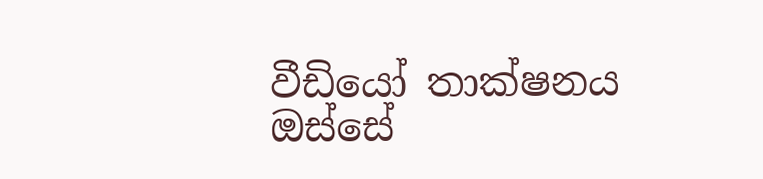වීඩියෝ තාක්ෂනය ඔස්සේ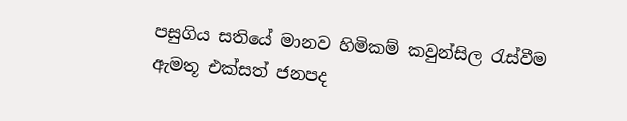පසුගිය සතියේ මානව හිමිකම් කවුන්සිල රැස්වීම ඇමතූ එක්සත් ජනපද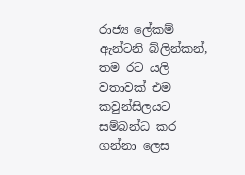රාජ්‍ය ලේකම් ඇන්ටනි බ්ලින්කන්, තම රට යලි වතාවක් එම කවුන්සිලයට සම්බන්ධ කර ගන්නා ලෙස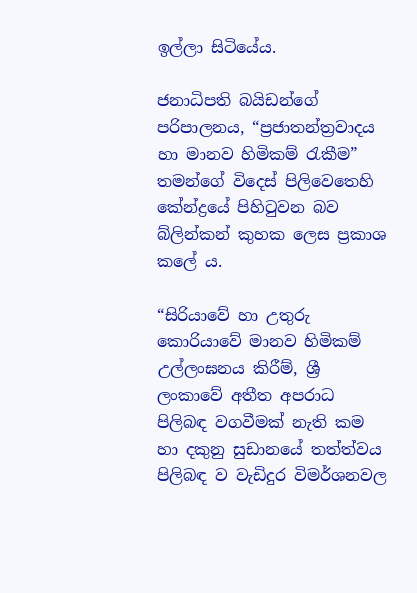ඉල්ලා සිටියේය.

ජනාධිපති බයිඩන්ගේ පරිපාලනය, “ප්‍රජාතන්ත්‍රවාදය හා මානව හිමිකම් රැකීම” තමන්ගේ විදෙස් පිලිවෙතෙහි කේන්ද්‍රයේ පිහිටුවන බව බ්ලින්කන් කුහක ලෙස ප්‍රකාශ කලේ ය.

“සිරියාවේ හා උතුරු කොරියාවේ මානව හිමිකම් උල්ලංඝනය කිරීම්, ශ්‍රී ලංකාවේ අතීත අපරාධ පිලිබඳ වගවීමක් නැති කම හා දකුනු සුඩානයේ තත්ත්වය පිලිබඳ ව වැඩිදුර විමර්ශනවල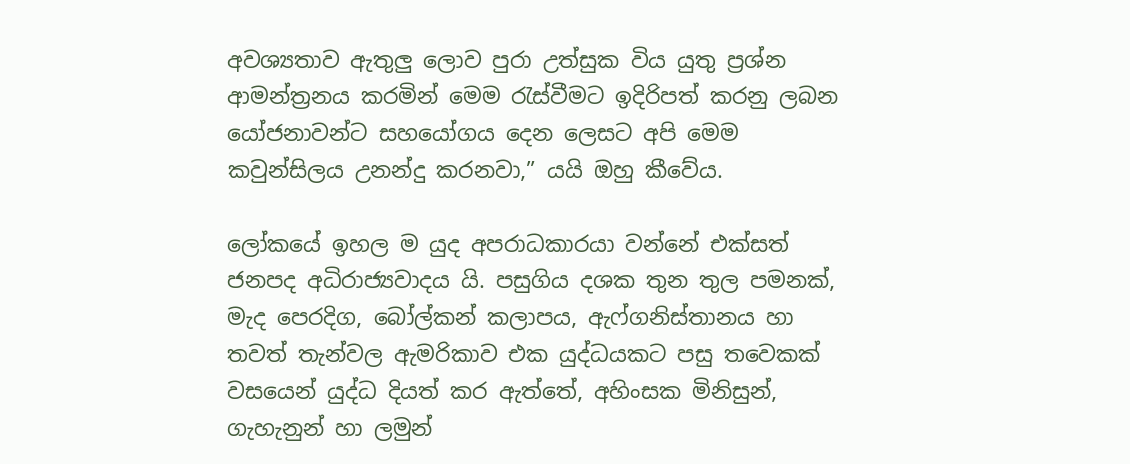අවශ්‍යතාව ඇතුලු ලොව පුරා උත්සුක විය යුතු ප්‍රශ්න ආමන්ත්‍රනය කරමින් මෙම රැස්වීමට ඉදිරිපත් කරනු ලබන යෝජනාවන්ට සහයෝගය දෙන ලෙසට අපි මෙම කවුන්සිලය උනන්දු කරනවා,” යයි ඔහු කීවේය.

ලෝකයේ ඉහල ම යුද අපරාධකාරයා වන්නේ එක්සත් ජනපද අධිරාජ්‍යවාදය යි. පසුගිය දශක තුන තුල පමනක්, මැද පෙරදිග, බෝල්කන් කලාපය, ඇෆ්ගනිස්තානය හා තවත් තැන්වල ඇමරිකාව එක යුද්ධයකට පසු තවෙකක් වසයෙන් යුද්ධ දියත් කර ඇත්තේ, අහිංසක මිනිසුන්, ගැහැනුන් හා ලමුන්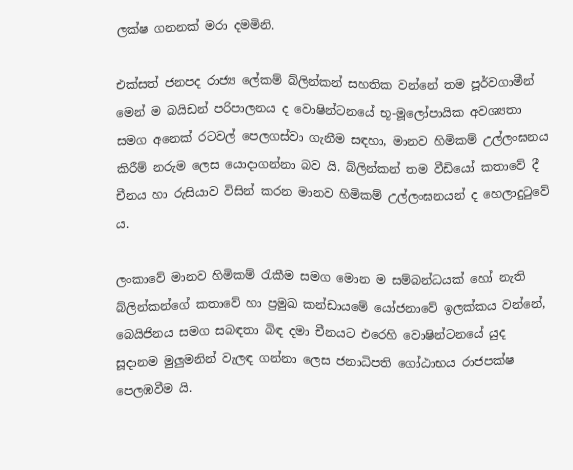ලක්ෂ ගනනක් මරා දමමිනි.

එක්සත් ජනපද රාජ්‍ය ලේකම් බ්ලින්කන් සහතික වන්නේ තම පූර්වගාමීන් මෙන් ම බයිඩන් පරිපාලනය ද වොෂින්ටනයේ භූ-මූලෝපායික අවශ්‍යතා සමග අනෙක් රටවල් පෙලගස්වා ගැනීම සඳහා, මානව හිමිකම් උල්ලංඝනය කිරීම් නරුම ලෙස යොදාගන්නා බව යි. බ්ලින්කන් තම වීඩියෝ කතාවේ දී චීනය හා රුසියාව විසින් කරන මානව හිමිකම් උල්ලංඝනයන් ද හෙලාදුටුවේ ය.

ලංකාවේ මානව හිමිකම් රැකීම සමග මොන ම සම්බන්ධයක් හෝ නැති බ්ලින්කන්ගේ කතාවේ හා ප්‍රමුඛ කන්ඩායමේ යෝජනාවේ ඉලක්කය වන්නේ, බෙයිජිනය සමග සබඳතා බිඳ දමා චීනයට එරෙහි වොෂින්ටනයේ යුද සූදානම මුලුමනින් වැලඳ ගන්නා ලෙස ජනාධිපති ගෝඨාභය රාජපක්ෂ පෙලඹවීම යි.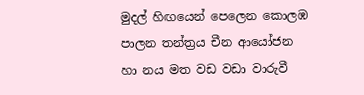මුදල් හිඟයෙන් පෙලෙන කොලඹ පාලන තන්ත්‍රය චීන ආයෝජන හා නය මත වඩ වඩා වාරුවී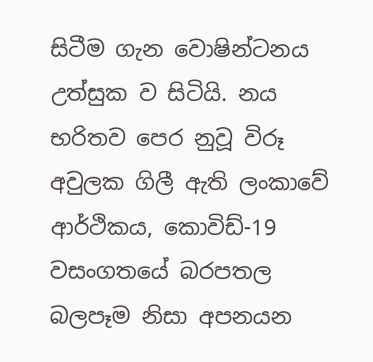සිටීම ගැන වොෂින්ටනය උත්සුක ව සිටියි. නය භරිතව පෙර නුවූ විරූ අවුලක ගිලී ඇති ලංකාවේ ආර්ථිකය, කොවිඩ්-19 වසංගතයේ බරපතල බලපෑම නිසා අපනයන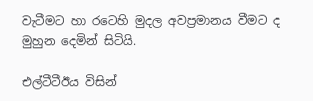වැටීමට හා රටෙහි මුදල අවප්‍රමානය වීමට ද මුහුන දෙමින් සිටියි.

එල්ටීටීඊය විසින්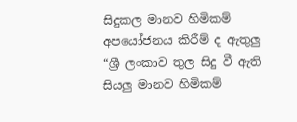සිදුකල මානව හිමිකම් අපයෝජනය කිරීම් ද ඇතුලු “ශ්‍රී ලංකාව තුල සිදු වී ඇති සියලු මානව හිමිකම්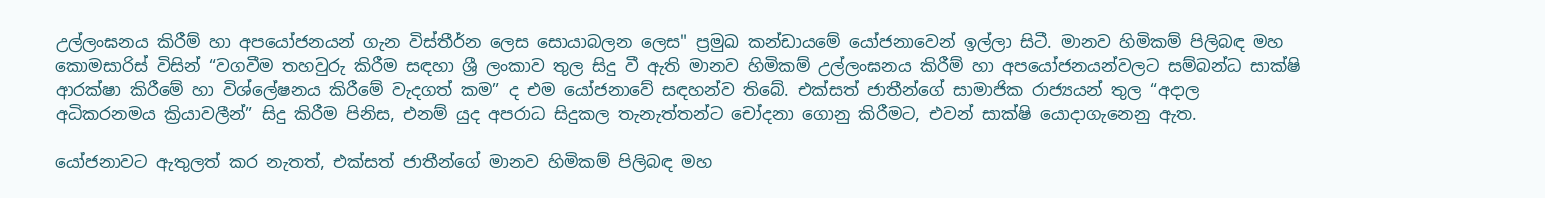උල්ලංඝනය කිරීම් හා අපයෝජනයන් ගැන විස්තීර්න ලෙස සොයාබලන ලෙස" ප්‍රමුඛ කන්ඩායමේ යෝජනාවෙන් ඉල්ලා සිටී. මානව හිමිකම් පිලිබඳ මහ කොමසාරිස් විසින් “වගවීම තහවුරු කිරීම සඳහා ශ්‍රී ලංකාව තුල සිදු වී ඇති මානව හිමිකම් උල්ලංඝනය කිරීම් හා අපයෝජනයන්වලට සම්බන්ධ සාක්ෂි ආරක්ෂා කිරීමේ හා විශ්ලේෂනය කිරීමේ වැදගත් කම” ද එම යෝජනාවේ සඳහන්ව තිබේ. එක්සත් ජාතීන්ගේ සාමාජික රාජ්‍යයන් තුල “අදාල අධිකරනමය ක්‍රියාවලීන්” සිදු කිරීම පිනිස, එනම් යුද අපරාධ සිදුකල තැනැත්තන්ට චෝදනා ගොනු කිරීමට, එවන් සාක්ෂි යොදාගැනෙනු ඇත.

යෝජනාවට ඇතුලත් කර නැතත්, එක්සත් ජාතීන්ගේ මානව හිමිකම් පිලිබඳ මහ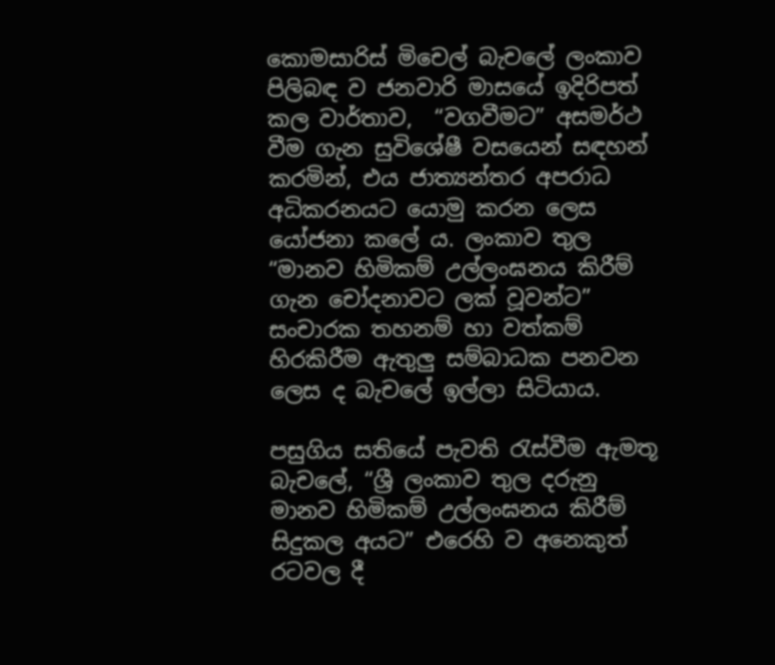කොමසාරිස් මිචෙල් බැචලේ ලංකාව පිලිබඳ ව ජනවාරි මාසයේ ඉදිරිපත් කල වාර්තාව,  “වගවීමට” අසමර්ථ වීම ගැන සුවිශේෂී වසයෙන් සඳහන් කරමින්, එය ජාත්‍යන්තර අපරාධ අධිකරනයට යොමු කරන ලෙස යෝජනා කලේ ය. ලංකාව තුල “මානව හිමිකම් උල්ලංඝනය කිරීම් ගැන චෝදනාවට ලක් වූවන්ට” සංචාරක තහනම් හා වත්කම් හිරකිරීම ඇතුලු සම්බාධක පනවන ලෙස ද බැචලේ ඉල්ලා සිටියාය.

පසුගිය සතියේ පැවති රැස්වීම ඇමතූ බැචලේ, “ශ්‍රී ලංකාව තුල දරුනු මානව හිමිකම් උල්ලංඝනය කිරීම් සිදුකල අයට” එරෙහි ව අනෙකුත් රටවල දී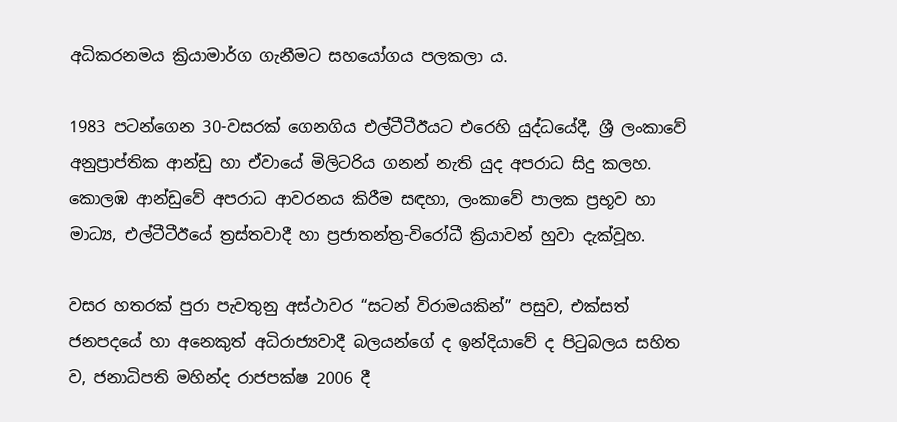අධිකරනමය ක්‍රියාමාර්ග ගැනීමට සහයෝගය පලකලා ය.

1983 පටන්ගෙන 30-වසරක් ගෙනගිය එල්ටීටීඊයට එරෙහි යුද්ධයේදී, ශ්‍රී ලංකාවේ අනුප්‍රාප්තික ආන්ඩු හා ඒවායේ මිලිටරිය ගනන් නැති යුද අපරාධ සිදු කලහ. කොලඹ ආන්ඩුවේ අපරාධ ආවරනය කිරීම සඳහා, ලංකාවේ පාලක ප්‍රභූව හා මාධ්‍ය, එල්ටීටීඊයේ ත්‍රස්තවාදී හා ප්‍රජාතන්ත්‍ර-විරෝධී ක්‍රියාවන් හුවා දැක්වූහ.

වසර හතරක් පුරා පැවතුනු අස්ථාවර “සටන් විරාමයකින්” පසුව, එක්සත් ජනපදයේ හා අනෙකුත් අධිරාජ්‍යවාදී බලයන්ගේ ද ඉන්දියාවේ ද පිටුබලය සහිත ව, ජනාධිපති මහින්ද රාජපක්ෂ 2006 දී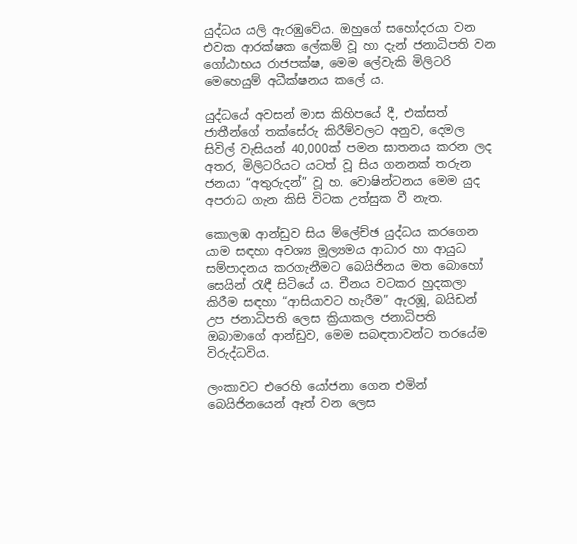යුද්ධය යලි ඇරඹුවේය. ඔහුගේ සහෝදරයා වන එවක ආරක්ෂක ලේකම් වූ හා දැන් ජනාධිපති වන ගෝඨාභය රාජපක්ෂ, මෙම ලේවැකි මිලිටරි මෙහෙයුම් අධීක්ෂනය කලේ ය.

යුද්ධයේ අවසන් මාස කිහිපයේ දී, එක්සත් ජාතීන්ගේ තක්සේරු කිරීම්වලට අනුව, දෙමල සිවිල් වැසියන් 40,000ක් පමන ඝාතනය කරන ලද අතර, මිලිටරියට යටත් වූ සිය ගනනක් තරුන ජනයා “අතුරුදන්” වූ හ. වොෂින්ටනය මෙම යුද අපරාධ ගැන කිසි විටක උත්සුක වී නැත.

කොලඹ ආන්ඩුව සිය ම්ලේච්ඡ යුද්ධය කරගෙන යාම සඳහා අවශ්‍ය මූල්‍යමය ආධාර හා ආයුධ සම්පාදනය කරගැනීමට බෙයිජිනය මත බොහෝ සෙයින් රැඳී සිටියේ ය. චීනය වටකර හුදකලා කිරීම සඳහා “ආසියාවට හැරීම” ඇරඹූ, බයිඩන් උප ජනාධිපති ලෙස ක්‍රියාකල ජනාධිපති ඔබාමාගේ ආන්ඩුව, මෙම සබඳතාවන්ට තරයේම විරුද්ධවිය.

ලංකාවට එරෙහි යෝජනා ගෙන එමින් බෙයිජිනයෙන් ඈත් වන ලෙස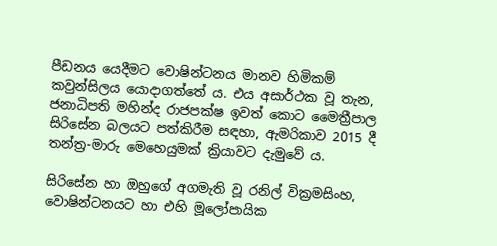පීඩනය යෙදීමට වොෂින්ටනය මානව හිමිකම් කවුන්සිලය යොදාගත්තේ ය. එය අසාර්ථක වූ තැන, ජනාධිපති මහින්ද රාජපක්ෂ ඉවත් කොට මෛත්‍රීපාල සිරිසේන බලයට පත්කිරීම සඳහා, ඇමරිකාව 2015 දී තන්ත්‍ර-මාරු මෙහෙයුමක් ක්‍රියාවට දැමුවේ ය.

සිරිසේන හා ඔහුගේ අගමැති වූ රනිල් වික්‍රමසිංහ, වොෂින්ටනයට හා එහි මූලෝපායික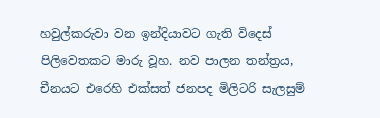හවුල්කරුවා වන ඉන්දියාවට ගැති විදෙස් පිලිවෙතකට මාරු වූහ. නව පාලන තන්ත්‍රය, චීනයට එරෙහි එක්සත් ජනපද මිලිටරි සැලසුම්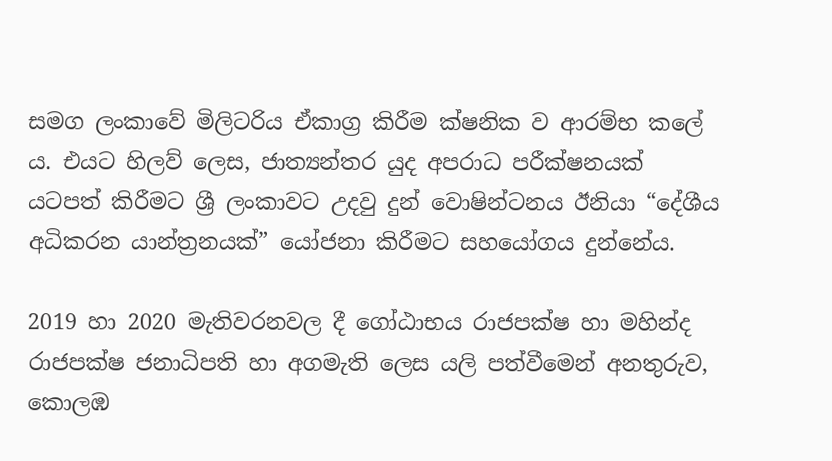සමග ලංකාවේ මිලිටරිය ඒකාග්‍ර කිරීම ක්ෂනික ව ආරම්භ කලේ ය. එයට හිලව් ලෙස, ජාත්‍යන්තර යුද අපරාධ පරීක්ෂනයක් යටපත් කිරීමට ශ්‍රී ලංකාවට උදවු දුන් වොෂින්ටනය ඊනියා “දේශීය අධිකරන යාන්ත්‍රනයක්” යෝජනා කිරීමට සහයෝගය දුන්නේය.

2019 හා 2020 මැතිවරනවල දී ගෝඨාභය රාජපක්ෂ හා මහින්ද රාජපක්ෂ ජනාධිපති හා අගමැති ලෙස යලි පත්වීමෙන් අනතුරුව, කොලඹ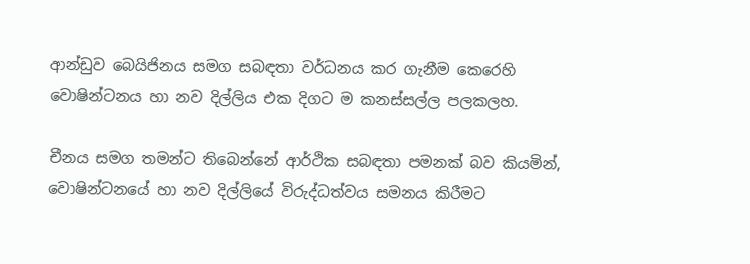ආන්ඩුව බෙයිජිනය සමග සබඳතා වර්ධනය කර ගැනීම කෙරෙහි වොෂින්ටනය හා නව දිල්ලිය එක දිගට ම කනස්සල්ල පලකලහ.

චීනය සමග තමන්ට තිබෙන්නේ ආර්ථික සබඳතා පමනක් බව කියමින්, වොෂින්ටනයේ හා නව දිල්ලියේ විරුද්ධත්වය සමනය කිරීමට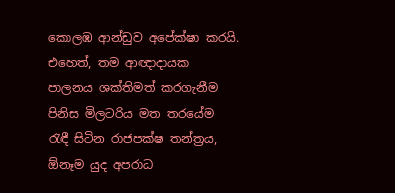කොලඹ ආන්ඩුව අපේක්ෂා කරයි. එහෙත්, තම ආඥාදායක පාලනය ශක්තිමත් කරගැනීම පිනිස මිලටරිය මත තරයේම රැඳී සිටින රාජපක්ෂ තන්ත්‍රය, ඕනෑම යුද අපරාධ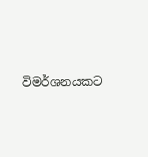විමර්ශනයකට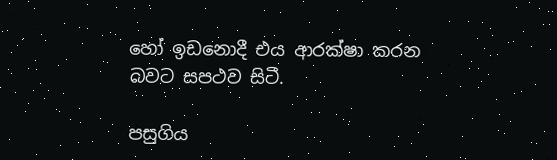හෝ ඉඩනොදී එය ආරක්ෂා කරන බවට සපථව සිටී.

පසුගිය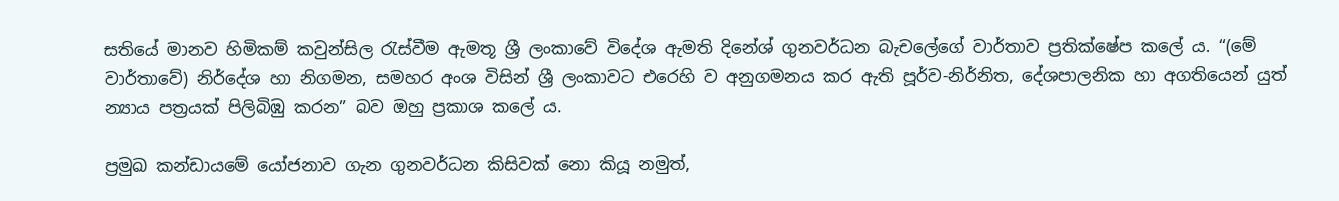සතියේ මානව හිමිකම් කවුන්සිල රැස්වීම ඇමතූ ශ්‍රී ලංකාවේ විදේශ ඇමති දිනේශ් ගුනවර්ධන බැචලේගේ වාර්තාව ප්‍රතික්ෂේප කලේ ය. “(මේ වාර්තාවේ) නිර්දේශ හා නිගමන, සමහර අංශ විසින් ශ්‍රී ලංකාවට එරෙහි ව අනුගමනය කර ඇති පූර්ව-නිර්නිත, දේශපාලනික හා අගතියෙන් යුත් න්‍යාය පත්‍රයක් පිලිබිඹු කරන” බව ඔහු ප්‍රකාශ කලේ ය.

ප්‍රමුඛ කන්ඩායමේ යෝජනාව ගැන ගුනවර්ධන කිසිවක් නො කියූ නමුත්,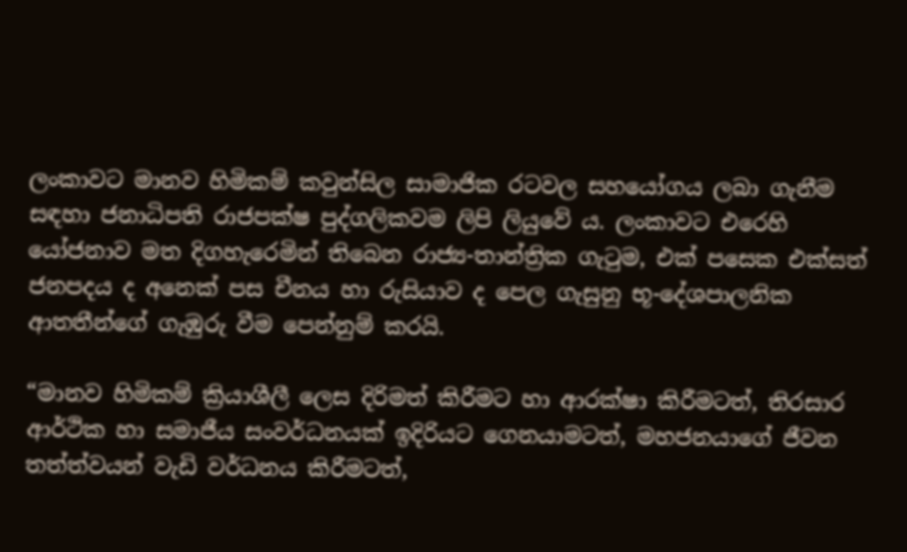ලංකාවට මානව හිමිකම් කවුන්සිල සාමාජික රටවල සහයෝගය ලබා ගැනීම සඳහා ජනාධිපති රාජපක්ෂ පුද්ගලිකවම ලිපි ලියුවේ ය. ලංකාවට එරෙහි යෝජනාව මත දිගහැරෙමින් තිබෙන රාජ්‍ය-තාන්ත්‍රික ගැටුම, එක් පසෙක එක්සත් ජනපදය ද අනෙක් පස චීනය හා රුසියාව ද පෙල ගැසුනු භූ-දේශපාලනික ආතතීන්ගේ ගැඹුරු වීම පෙන්නුම් කරයි.

“මානව හිමිකම් ක්‍රියාශීලී ලෙස දිරිමත් කිරීමට හා ආරක්ෂා කිරීමටත්, තිරසාර ආර්ථික හා සමාජීය සංවර්ධනයක් ඉදිරියට ගෙනයාමටත්, මහජනයාගේ ජීවන තත්ත්වයන් වැඩි වර්ධනය කිරීමටත්,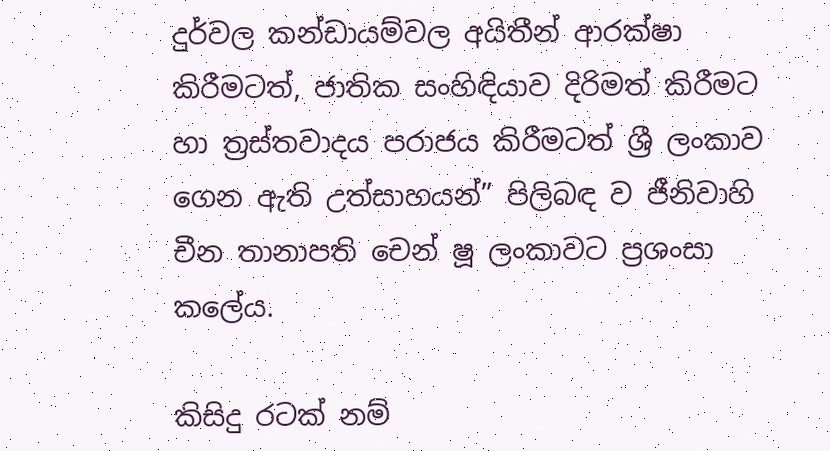දුර්වල කන්ඩායම්වල අයිතීන් ආරක්ෂා කිරීමටත්, ජාතික සංහිඳියාව දිරිමත් කිරීමට හා ත්‍රස්තවාදය පරාජය කිරීමටත් ශ්‍රී ලංකාව ගෙන ඇති උත්සාහයන්” පිලිබඳ ව ජීනිවාහි චීන තානාපති චෙන් ෂූ ලංකාවට ප්‍රශංසා කලේය.

කිසිදු රටක් නම්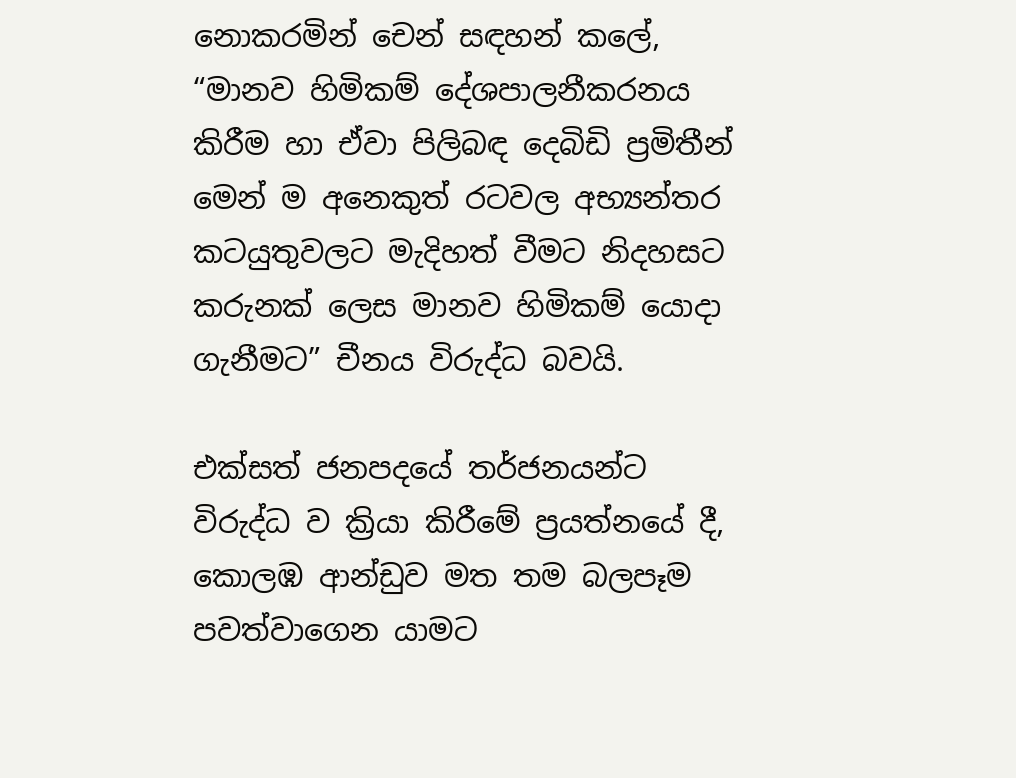නොකරමින් චෙන් සඳහන් කලේ, “මානව හිමිකම් දේශපාලනීකරනය කිරීම හා ඒවා පිලිබඳ දෙබිඩි ප්‍රමිතීන් මෙන් ම අනෙකුත් රටවල අභ්‍යන්තර කටයුතුවලට මැදිහත් වීමට නිදහසට කරුනක් ලෙස මානව හිමිකම් යොදා ගැනීමට” චීනය විරුද්ධ බවයි.

එක්සත් ජනපදයේ තර්ජනයන්ට විරුද්ධ ව ක්‍රියා කිරීමේ ප්‍රයත්නයේ දී, කොලඹ ආන්ඩුව මත තම බලපෑම පවත්වාගෙන යාමට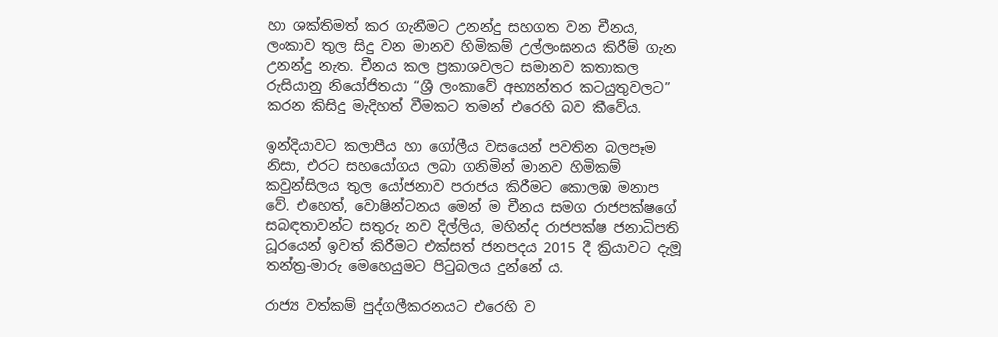හා ශක්තිමත් කර ගැනීමට උනන්දු සහගත වන චීනය, ලංකාව තුල සිදු වන මානව හිමිකම් උල්ලංඝනය කිරීම් ගැන උනන්දු නැත. චීනය කල ප්‍රකාශවලට සමානව කතාකල රුසියානු නියෝජිතයා “ශ්‍රී ලංකාවේ අභ්‍යන්තර කටයුතුවලට” කරන කිසිදු මැදිහත් වීමකට තමන් එරෙහි බව කීවේය.

ඉන්දියාවට කලාපීය හා ගෝලීය වසයෙන් පවතින බලපෑම නිසා, එරට සහයෝගය ලබා ගනිමින් මානව හිමිකම් කවුන්සිලය තුල යෝජනාව පරාජය කිරීමට කොලඹ මනාප වේ. එහෙත්, වොෂින්ටනය මෙන් ම චීනය සමග රාජපක්ෂගේ සබඳතාවන්ට සතුරු නව දිල්ලිය, මහින්ද රාජපක්ෂ ජනාධිපති ධූරයෙන් ඉවත් කිරීමට එක්සත් ජනපදය 2015 දී ක්‍රියාවට දැමූ තන්ත්‍ර-මාරු මෙහෙයුමට පිටුබලය දුන්නේ ය.

රාජ්‍ය වත්කම් පුද්ගලීකරනයට එරෙහි ව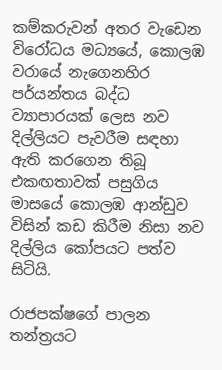කම්කරුවන් අතර වැඩෙන විරෝධය මධ්‍යයේ, කොලඹ වරායේ නැගෙනහිර පර්යන්තය බද්ධ ව්‍යාපාරයක් ලෙස නව දිල්ලියට පැවරීම සඳහා ඇති කරගෙන තිබූ එකඟතාවක් පසුගිය මාසයේ කොලඹ ආන්ඩුව විසින් කඩ කිරීම නිසා නව දිල්ලිය කෝපයට පත්ව සිටියි.

රාජපක්ෂගේ පාලන තන්ත්‍රයට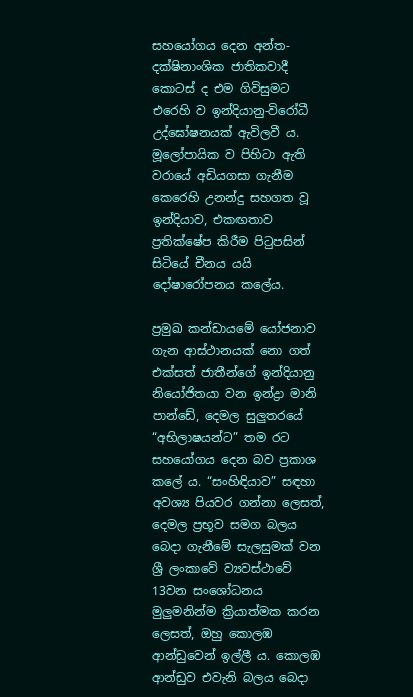සහයෝගය දෙන අන්ත-දක්ෂිනාංශික ජාතිකවාදී කොටස් ද එම ගිවිසුමට එරෙහි ව ඉන්දියානු-විරෝධී උද්ඝෝෂනයක් ඇවිලවී ය. මූලෝපායික ව පිහිටා ඇති වරායේ අඩියගසා ගැනීම කෙරෙහි උනන්දු සහගත වූ ඉන්දියාව, එකඟතාව ප්‍රතික්ෂේප කිරීම පිටුපසින් සිටියේ චීනය යයි දෝෂාරෝපනය කලේය.

ප්‍රමුඛ කන්ඩායමේ යෝජනාව ගැන ආස්ථානයක් නො ගත් එක්සත් ජාතීන්ගේ ඉන්දියානු නියෝජිතයා වන ඉන්ද්‍රා මානි පාන්ඩේ, දෙමල සුලුතරයේ “අභිලාෂයන්ට” තම රට සහයෝගය දෙන බව ප්‍රකාශ කලේ ය. “සංහිඳියාව” සඳහා අවශ්‍ය පියවර ගන්නා ලෙසත්, දෙමල ප්‍රභූව සමග බලය බෙදා ගැනීමේ සැලසුමක් වන ශ්‍රී ලංකාවේ ව්‍යවස්ථාවේ 13වන සංශෝධනය මුලුමනින්ම ක්‍රියාත්මක කරන ලෙසත්, ඔහු කොලඹ ආන්ඩුවෙන් ඉල්ලී ය. කොලඹ ආන්ඩුව එවැනි බලය බෙදා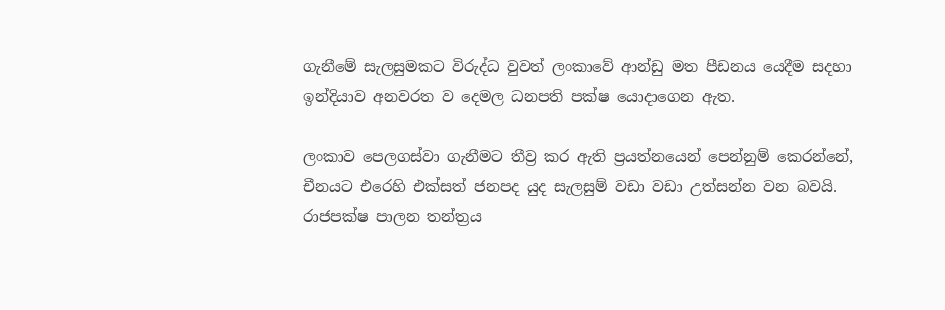ගැනීමේ සැලසුමකට විරුද්ධ වුවත් ලංකාවේ ආන්ඩු මත පීඩනය යෙදීම සදහා ඉන්දියාව අනවරත ව දෙමල ධනපති පක්ෂ යොදාගෙන ඇත.

ලංකාව පෙලගස්වා ගැනීමට තීව්‍ර කර ඇති ප්‍රයත්නයෙන් පෙන්නුම් කෙරන්නේ, චීනයට එරෙහි එක්සත් ජනපද යුද සැලසුම් වඩා වඩා උත්සන්න වන බවයි. රාජපක්ෂ පාලන තන්ත්‍රය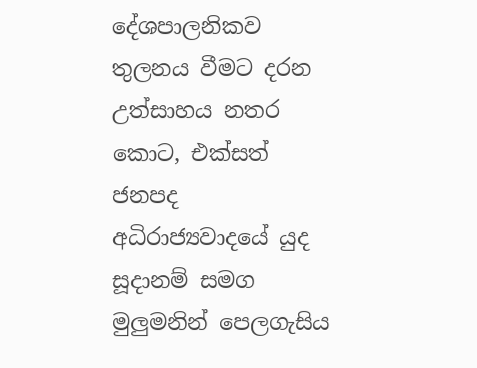දේශපාලනිකව තුලනය වීමට දරන උත්සාහය නතර කොට, එක්සත් ජනපද අධිරාජ්‍යවාදයේ යුද සූදානම් සමග මුලුමනින් පෙලගැසිය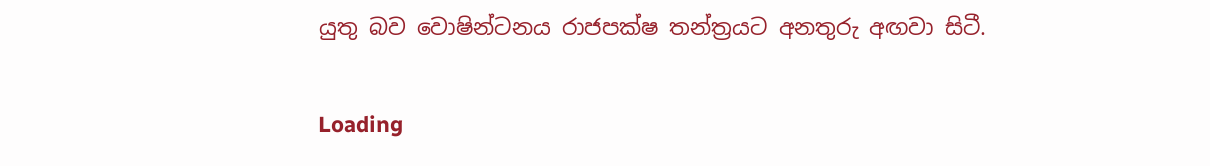යුතු බව වොෂින්ටනය රාජපක්ෂ තන්ත්‍රයට අනතුරු අඟවා සිටී.

Loading